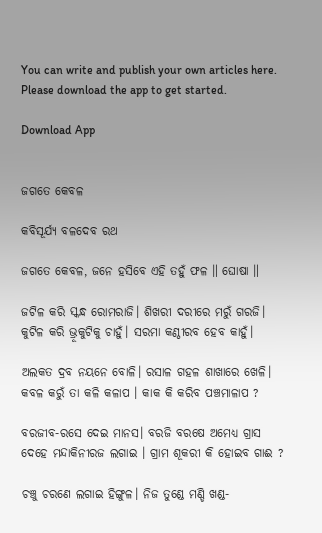You can write and publish your own articles here.
Please download the app to get started.

Download App


ଜଗତେ କେବଳ

କବିସୂର୍ଯ୍ୟ ବଳଦେବ ରଥ

ଜଗତେ କେବଳ, ଜନେ ହସିବେ ଏହି ତହୁଁ ଫଳ ॥ ଘୋଷା ॥

ଜଟିଳ କରି ସ୍କନ୍ଧ ରୋମରାଜି। ଶିଖରୀ ଦରୀରେ ମରୁଁ ଗରଜି।
କୁଟିଳ କରି ଭ୍ରୂକୁଟିକୁ ଚାହୁଁ। ସରମା କଣ୍ଠୀରବ ହେବ କାହୁଁ।

ଅଲକତ ଦ୍ରବ ନୟନେ ବୋଳି। ରସାଳ ଗହଳ ଶାଖାରେ ଖେଳି।
କବଳ କରୁଁ ତା କଳି କଳାପ । କାକ କି କରିବ ପଞ୍ଚମାଳାପ ?

ବରଜୀବ-ରସେ ଦେଇ ମାନସ। ବରଜି ବରଷେ ଅମେଧ୍ୟ ଗ୍ରାସ
ଦେହେ ମନ୍ଦାକିନୀରଜ ଲଗାଇ । ଗ୍ରାମ ଶୂକରୀ କି ହୋଇବ ଗାଈ ?

ଚଞ୍ଚୁ ଚରଣେ ଲଗାଇ ହିଙ୍ଗୁଳ। ନିଜ ତୁଣ୍ଡେ ମଣ୍ଡି ଖଣ୍ଡ-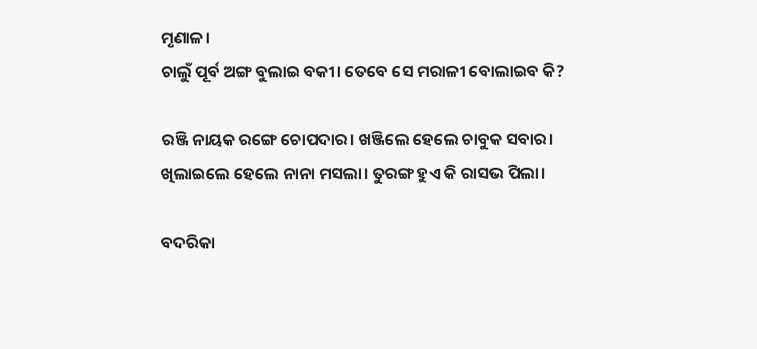ମୃଣାଳ।
ଚାଲୁଁ ପୂର୍ବ ଅଙ୍ଗ ବୁଲାଇ ବକୀ। ତେବେ ସେ ମରାଳୀ ବୋଲାଇବ କି?

ରଞ୍ଜି ନାୟକ ରଙ୍ଗେ ଚୋପଦାର। ଖଞ୍ଜିଲେ ହେଲେ ଚାବୁକ ସବାର।
ଖିଲାଇଲେ ହେଲେ ନାନା ମସଲା। ତୁରଙ୍ଗ ହୁଏ କି ରାସଭ ପିଲା।

ବଦରିକା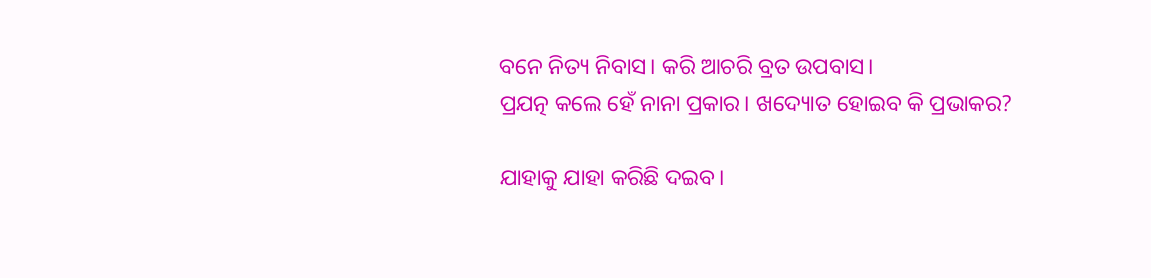ବନେ ନିତ୍ୟ ନିବାସ। କରି ଆଚରି ବ୍ରତ ଉପବାସ।
ପ୍ରଯତ୍ନ କଲେ ହେଁ ନାନା ପ୍ରକାର। ଖଦ୍ୟୋତ ହୋଇବ କି ପ୍ରଭାକର?

ଯାହାକୁ ଯାହା କରିଛି ଦଇବ।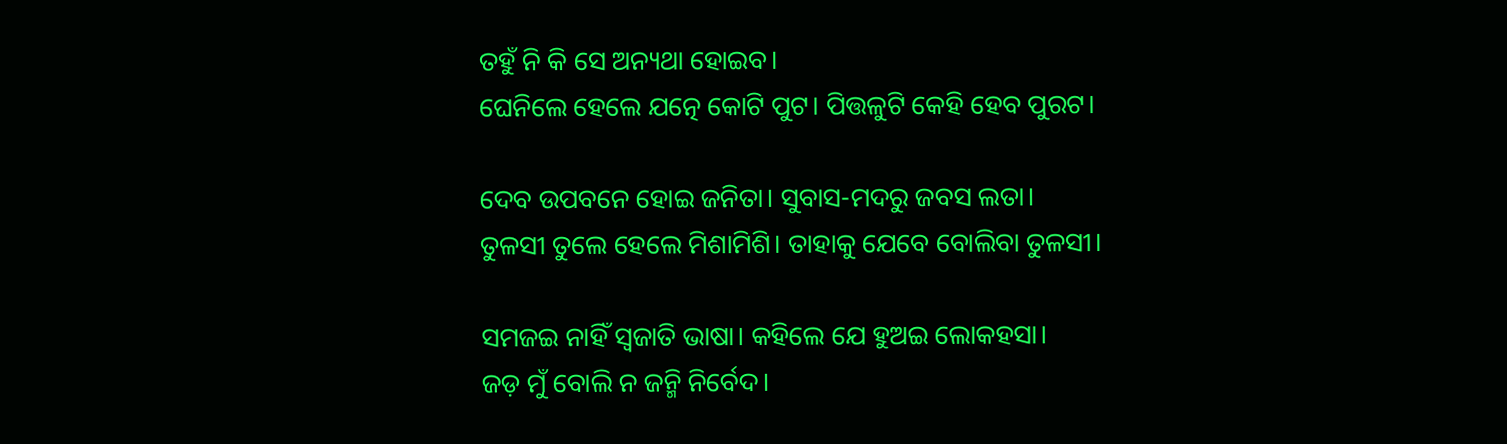ତହୁଁ ନି କି ସେ ଅନ୍ୟଥା ହୋଇବ।
ଘେନିଲେ ହେଲେ ଯତ୍ନେ କୋଟି ପୁଟ। ପିତ୍ତଳୁଟି କେହି ହେବ ପୁରଟ।

ଦେବ ଉପବନେ ହୋଇ ଜନିତା। ସୁବାସ-ମଦରୁ ଜବସ ଲତା।
ତୁଳସୀ ତୁଲେ ହେଲେ ମିଶାମିଶି। ତାହାକୁ ଯେବେ ବୋଲିବା ତୁଳସୀ।

ସମଜଇ ନାହିଁ ସ୍ୱଜାତି ଭାଷା। କହିଲେ ଯେ ହୁଅଇ ଲୋକହସା।
ଜଡ଼ ମୁଁ ବୋଲି ନ ଜନ୍ମି ନିର୍ବେଦ।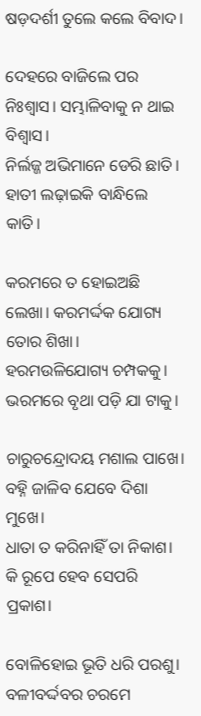ଷଡ଼ଦର୍ଶୀ ତୁଲେ କଲେ ବିବାଦ।

ଦେହରେ ବାଜିଲେ ପର ନିଃଶ୍ୱାସ। ସମ୍ଭାଳିବାକୁ ନ ଥାଇ ବିଶ୍ୱାସ।
ନିର୍ଲଜ୍ଜ ଅଭିମାନେ ଡେରି ଛାତି। ହାତୀ ଲଢ଼ାଇକି ବାନ୍ଧିଲେ କାତି।

କରମରେ ତ ହୋଇଅଛି ଲେଖା। କରମର୍ଦ୍ଦକ ଯୋଗ୍ୟ ତୋର ଶିଖା।
ହରମଉଳିଯୋଗ୍ୟ ଚମ୍ପକକୁ। ଭରମରେ ବୃଥା ପଡ଼ି ଯା ଟାକୁ।

ଚାରୁଚନ୍ଦ୍ରୋଦୟ ମଶାଲ ପାଖେ। ବହ୍ନି ଜାଳିବ ଯେବେ ଦିଶା ମୁଖେ।
ଧାତା ତ କରିନାହିଁ ତା ନିକାଶ। କି ରୂପେ ହେବ ସେପରି ପ୍ରକାଶ।

ବୋଳିହୋଇ ଭୂତି ଧରି ପରଶୁ। ବଳୀବର୍ଦ୍ଦବର ଚରମେ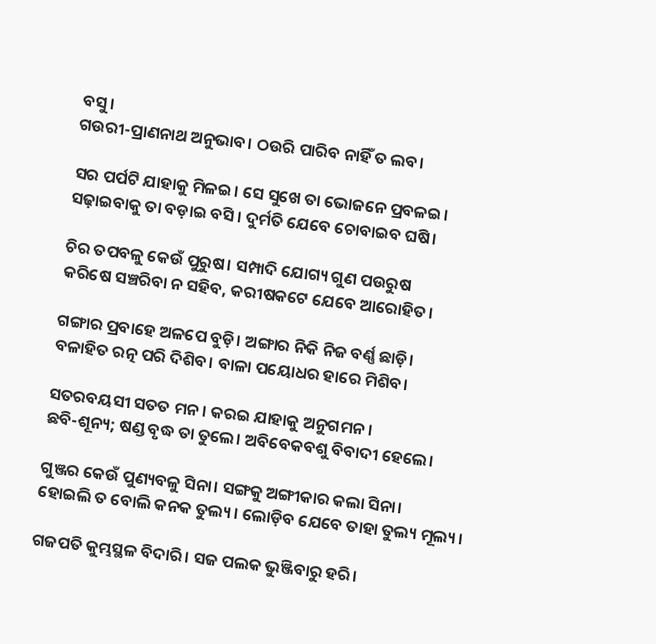ବସୁ।
ଗଉରୀ-ପ୍ରାଣନାଥ ଅନୁଭାବ। ଠଉରି ପାରିବ ନାହିଁ ତ ଲବ।

ସର ପର୍ପଟି ଯାହାକୁ ମିଳଇ। ସେ ସୁଖେ ତା ଭୋଜନେ ପ୍ରବଳଇ।
ସଢ଼ାଇବାକୁ ତା ବଡ଼ାଇ ବସି। ଦୁର୍ମତି ଯେବେ ଚୋବାଇବ ଘଷି।

ଚିର ତପବଳୁ କେଉଁ ପୁରୁଷ। ସମ୍ପାଦି ଯୋଗ୍ୟ ଗୁଣ ପଉରୁଷ
କରିଷେ ସଞ୍ଚରିବା ନ ସହିବ, କରୀଷକଟେ ଯେବେ ଆରୋହିତ।

ଗଙ୍ଗାର ପ୍ରବାହେ ଅଳପେ ବୁଡ଼ି। ଅଙ୍ଗାର ନିକି ନିଜ ବର୍ଣ୍ଣ ଛାଡ଼ି।
ବଳାହିତ ରତ୍ନ ପରି ଦିଶିବ। ବାଳା ପୟୋଧର ହାରେ ମିଶିବ।

ସତରବୟସୀ ସତତ ମନ। କରଇ ଯାହାକୁ ଅନୁଗମନ।
ଛବି-ଶୂନ୍ୟ; ଷଣ୍ଡ ବୃଦ୍ଧ ତା ତୁଲେ। ଅବିବେକବଶୁ ବିବାଦୀ ହେଲେ।

ଗୁଞ୍ଜର କେଉଁ ପୁଣ୍ୟବଳୁ ସିନା। ସଙ୍ଗକୁ ଅଙ୍ଗୀକାର କଲା ସିନା।
ହୋଇଲି ତ ବୋଲି କନକ ତୁଲ୍ୟ। ଲୋଡ଼ିବ ଯେବେ ତାହା ତୁଲ୍ୟ ମୂଲ୍ୟ।

ଗଜପତି କୁମ୍ଭସ୍ଥଳ ବିଦାରି। ସଜ ପଲକ ଭୁଞ୍ଜିବାରୁ ହରି।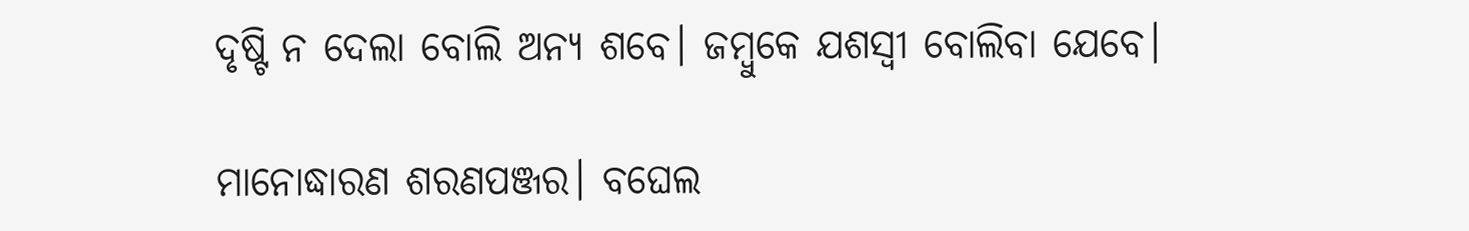ଦୃଷ୍ଟି ନ ଦେଲା ବୋଲି ଅନ୍ୟ ଶବେ। ଜମ୍ବୁକେ ଯଶସ୍ୱୀ ବୋଲିବା ଯେବେ।

ମାନୋଦ୍ଧାରଣ ଶରଣପଞ୍ଜର। ବଘେଲ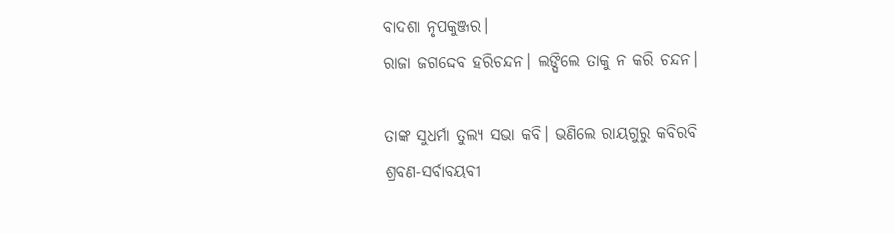ବାଦଶା ନୃପକୁଞ୍ଜର।
ରାଜା ଜଗଦ୍ଦେବ ହରିଚନ୍ଦନ। ଲଙ୍ଘିଲେ ତାକୁ ନ କରି ଚନ୍ଦନ।

ତାଙ୍କ ସୁଧର୍ମା ତୁଲ୍ୟ ସଭା କବି। ଭଣିଲେ ରାୟଗୁରୁ କବିରବି
ଶ୍ରବଣ-ସର୍ବାବୟବୀ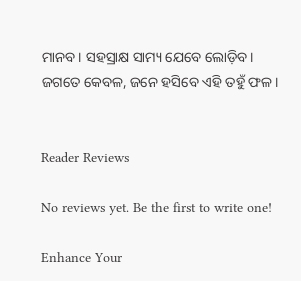ମାନବ। ସହସ୍ରାକ୍ଷ ସାମ୍ୟ ଯେବେ ଲୋଡ଼ିବ।
ଜଗତେ କେବଳ, ଜନେ ହସିବେ ଏହି ତହୁଁ ଫଳ।


Reader Reviews

No reviews yet. Be the first to write one!

Enhance Your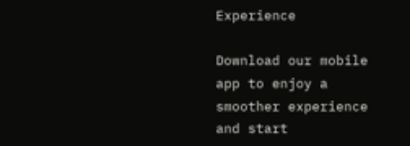Experience

Download our mobile app to enjoy a smoother experience and start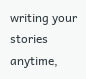writing your stories anytime,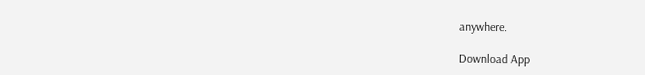anywhere.

Download App